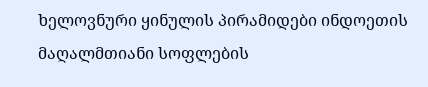ხელოვნური ყინულის პირამიდები ინდოეთის მაღალმთიანი სოფლების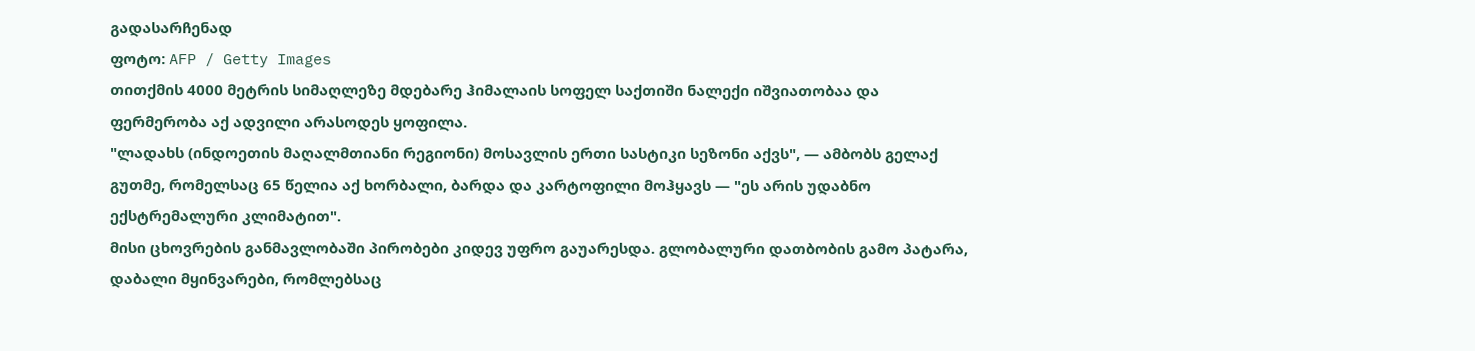გადასარჩენად
ფოტო: AFP / Getty Images
თითქმის 4000 მეტრის სიმაღლეზე მდებარე ჰიმალაის სოფელ საქთიში ნალექი იშვიათობაა და ფერმერობა აქ ადვილი არასოდეს ყოფილა.
"ლადახს (ინდოეთის მაღალმთიანი რეგიონი) მოსავლის ერთი სასტიკი სეზონი აქვს", — ამბობს გელაქ გუთმე, რომელსაც 65 წელია აქ ხორბალი, ბარდა და კარტოფილი მოჰყავს — "ეს არის უდაბნო ექსტრემალური კლიმატით".
მისი ცხოვრების განმავლობაში პირობები კიდევ უფრო გაუარესდა. გლობალური დათბობის გამო პატარა, დაბალი მყინვარები, რომლებსაც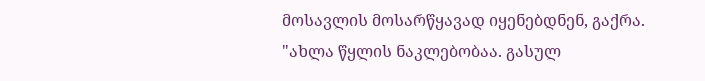მოსავლის მოსარწყავად იყენებდნენ, გაქრა.
"ახლა წყლის ნაკლებობაა. გასულ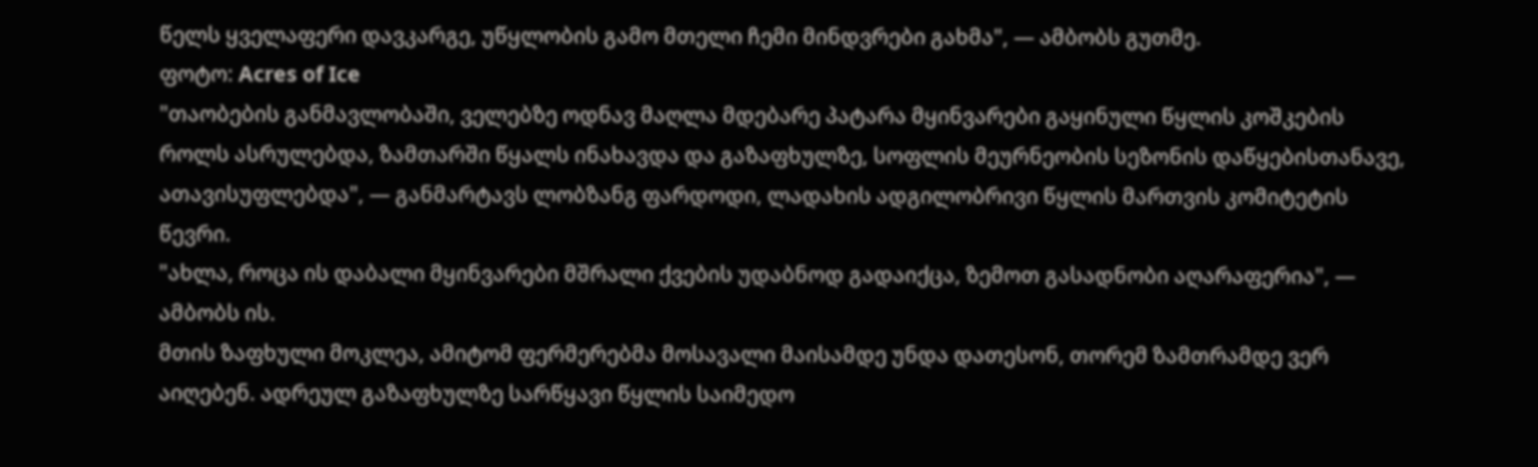წელს ყველაფერი დავკარგე, უწყლობის გამო მთელი ჩემი მინდვრები გახმა", — ამბობს გუთმე.
ფოტო: Acres of Ice
"თაობების განმავლობაში, ველებზე ოდნავ მაღლა მდებარე პატარა მყინვარები გაყინული წყლის კოშკების როლს ასრულებდა, ზამთარში წყალს ინახავდა და გაზაფხულზე, სოფლის მეურნეობის სეზონის დაწყებისთანავე, ათავისუფლებდა", — განმარტავს ლობზანგ ფარდოდი, ლადახის ადგილობრივი წყლის მართვის კომიტეტის წევრი.
"ახლა, როცა ის დაბალი მყინვარები მშრალი ქვების უდაბნოდ გადაიქცა, ზემოთ გასადნობი აღარაფერია", — ამბობს ის.
მთის ზაფხული მოკლეა, ამიტომ ფერმერებმა მოსავალი მაისამდე უნდა დათესონ, თორემ ზამთრამდე ვერ აიღებენ. ადრეულ გაზაფხულზე სარწყავი წყლის საიმედო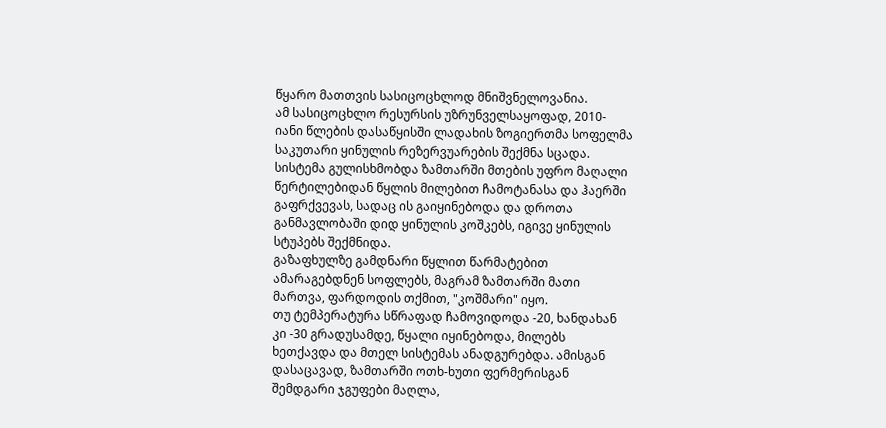წყარო მათთვის სასიცოცხლოდ მნიშვნელოვანია.
ამ სასიცოცხლო რესურსის უზრუნველსაყოფად, 2010-იანი წლების დასაწყისში ლადახის ზოგიერთმა სოფელმა საკუთარი ყინულის რეზერვუარების შექმნა სცადა. სისტემა გულისხმობდა ზამთარში მთების უფრო მაღალი წერტილებიდან წყლის მილებით ჩამოტანასა და ჰაერში გაფრქვევას, სადაც ის გაიყინებოდა და დროთა განმავლობაში დიდ ყინულის კოშკებს, იგივე ყინულის სტუპებს შექმნიდა.
გაზაფხულზე გამდნარი წყლით წარმატებით ამარაგებდნენ სოფლებს, მაგრამ ზამთარში მათი მართვა, ფარდოდის თქმით, "კოშმარი" იყო.
თუ ტემპერატურა სწრაფად ჩამოვიდოდა -20, ხანდახან კი -30 გრადუსამდე, წყალი იყინებოდა, მილებს ხეთქავდა და მთელ სისტემას ანადგურებდა. ამისგან დასაცავად, ზამთარში ოთხ-ხუთი ფერმერისგან შემდგარი ჯგუფები მაღლა,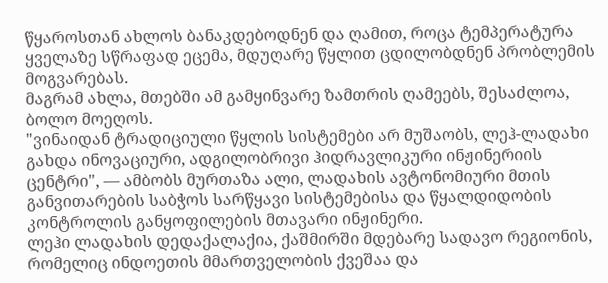წყაროსთან ახლოს ბანაკდებოდნენ და ღამით, როცა ტემპერატურა ყველაზე სწრაფად ეცემა, მდუღარე წყლით ცდილობდნენ პრობლემის მოგვარებას.
მაგრამ ახლა, მთებში ამ გამყინვარე ზამთრის ღამეებს, შესაძლოა, ბოლო მოეღოს.
"ვინაიდან ტრადიციული წყლის სისტემები არ მუშაობს, ლეჰ-ლადახი გახდა ინოვაციური, ადგილობრივი ჰიდრავლიკური ინჟინერიის ცენტრი", — ამბობს მურთაზა ალი, ლადახის ავტონომიური მთის განვითარების საბჭოს სარწყავი სისტემებისა და წყალდიდობის კონტროლის განყოფილების მთავარი ინჟინერი.
ლეჰი ლადახის დედაქალაქია, ქაშმირში მდებარე სადავო რეგიონის, რომელიც ინდოეთის მმართველობის ქვეშაა და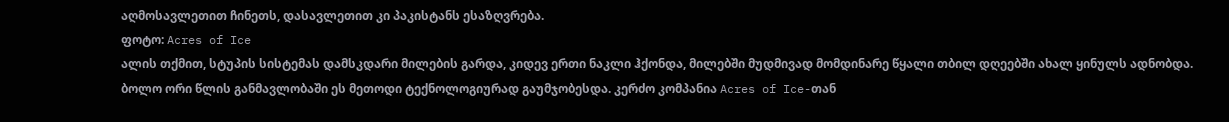აღმოსავლეთით ჩინეთს, დასავლეთით კი პაკისტანს ესაზღვრება.
ფოტო: Acres of Ice
ალის თქმით, სტუპის სისტემას დამსკდარი მილების გარდა, კიდევ ერთი ნაკლი ჰქონდა, მილებში მუდმივად მომდინარე წყალი თბილ დღეებში ახალ ყინულს ადნობდა.
ბოლო ორი წლის განმავლობაში ეს მეთოდი ტექნოლოგიურად გაუმჯობესდა. კერძო კომპანია Acres of Ice-თან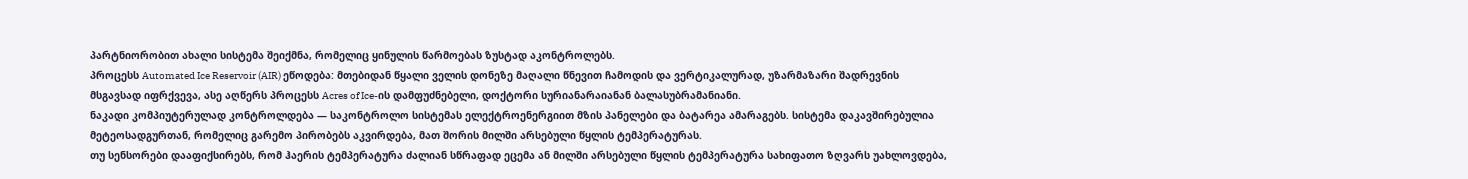პარტნიორობით ახალი სისტემა შეიქმნა, რომელიც ყინულის წარმოებას ზუსტად აკონტროლებს.
პროცესს Automated Ice Reservoir (AIR) ეწოდება: მთებიდან წყალი ველის დონეზე მაღალი წნევით ჩამოდის და ვერტიკალურად, უზარმაზარი შადრევნის მსგავსად იფრქვევა, ასე აღწერს პროცესს Acres of Ice-ის დამფუძნებელი, დოქტორი სურიანარაიანან ბალასუბრამანიანი.
ნაკადი კომპიუტერულად კონტროლდება — საკონტროლო სისტემას ელექტროენერგიით მზის პანელები და ბატარეა ამარაგებს. სისტემა დაკავშირებულია მეტეოსადგურთან, რომელიც გარემო პირობებს აკვირდება, მათ შორის მილში არსებული წყლის ტემპერატურას.
თუ სენსორები დააფიქსირებს, რომ ჰაერის ტემპერატურა ძალიან სწრაფად ეცემა ან მილში არსებული წყლის ტემპერატურა სახიფათო ზღვარს უახლოვდება,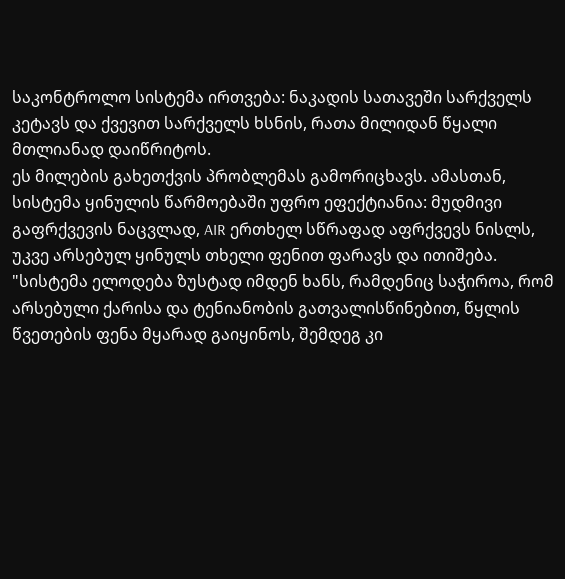საკონტროლო სისტემა ირთვება: ნაკადის სათავეში სარქველს კეტავს და ქვევით სარქველს ხსნის, რათა მილიდან წყალი მთლიანად დაიწრიტოს.
ეს მილების გახეთქვის პრობლემას გამორიცხავს. ამასთან, სისტემა ყინულის წარმოებაში უფრო ეფექტიანია: მუდმივი გაფრქვევის ნაცვლად, AIR ერთხელ სწრაფად აფრქვევს ნისლს, უკვე არსებულ ყინულს თხელი ფენით ფარავს და ითიშება.
"სისტემა ელოდება ზუსტად იმდენ ხანს, რამდენიც საჭიროა, რომ არსებული ქარისა და ტენიანობის გათვალისწინებით, წყლის წვეთების ფენა მყარად გაიყინოს, შემდეგ კი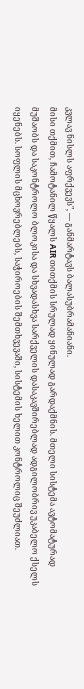კვლავ ნისლს აფრქვევს", — განმარტავს ბალასუბრამანიანი.
მისი თქმით, ჩამოტანილ წყალს AIR თითქმის სრულად ყინულად გარდაქმნის. მთელი სისტემა ავტომატურად მუშაობს და საკონტროლო ბლოკისა და სხვადასხვა სარქველის დასაკავშირებლად ადგილობრივ უკაბელო ქსელს იყენებს. სოფლის მცხოვრებლებს, საჭიროების შემთხვევაში, სისტემის ხელით კონტროლიც შეუძლიათ.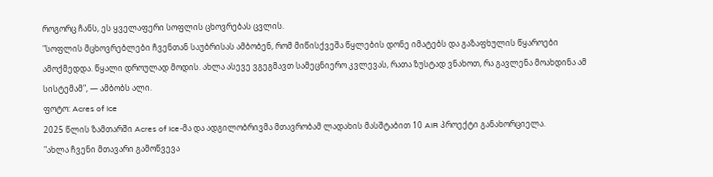როგორც ჩანს, ეს ყველაფერი სოფლის ცხოვრებას ცვლის.
"სოფლის მცხოვრებლები ჩვენთან საუბრისას ამბობენ, რომ მიწისქვეშა წყლების დონე იმატებს და გაზაფხულის წყაროები ამოქმედდა. წყალი დროულად მოდის. ახლა ასევე ვგეგმავთ სამეცნიერო კვლევას, რათა ზუსტად ვნახოთ, რა გავლენა მოახდინა ამ სისტემამ", — ამბობს ალი.
ფოტო: Acres of Ice
2025 წლის ზამთარში Acres of Ice-მა და ადგილობრივმა მთავრობამ ლადახის მასშტაბით 10 AIR პროექტი განახორციელა.
"ახლა ჩვენი მთავარი გამოწვევა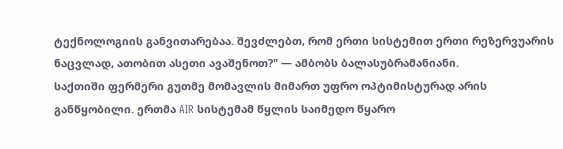ტექნოლოგიის განვითარებაა. შევძლებთ, რომ ერთი სისტემით ერთი რეზერვუარის ნაცვლად, ათობით ასეთი ავაშენოთ?" — ამბობს ბალასუბრამანიანი.
საქთიში ფერმერი გუთმე მომავლის მიმართ უფრო ოპტიმისტურად არის განწყობილი. ერთმა AIR სისტემამ წყლის საიმედო წყარო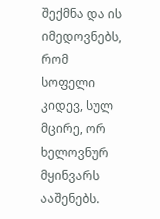შექმნა და ის იმედოვნებს, რომ სოფელი კიდევ, სულ მცირე, ორ ხელოვნურ მყინვარს ააშენებს.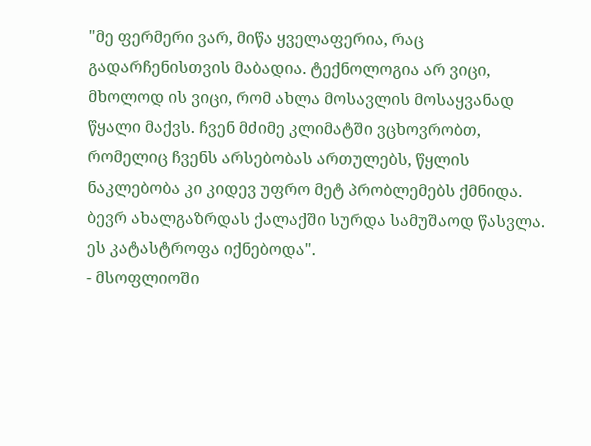"მე ფერმერი ვარ, მიწა ყველაფერია, რაც გადარჩენისთვის მაბადია. ტექნოლოგია არ ვიცი, მხოლოდ ის ვიცი, რომ ახლა მოსავლის მოსაყვანად წყალი მაქვს. ჩვენ მძიმე კლიმატში ვცხოვრობთ, რომელიც ჩვენს არსებობას ართულებს, წყლის ნაკლებობა კი კიდევ უფრო მეტ პრობლემებს ქმნიდა. ბევრ ახალგაზრდას ქალაქში სურდა სამუშაოდ წასვლა. ეს კატასტროფა იქნებოდა".
- მსოფლიოში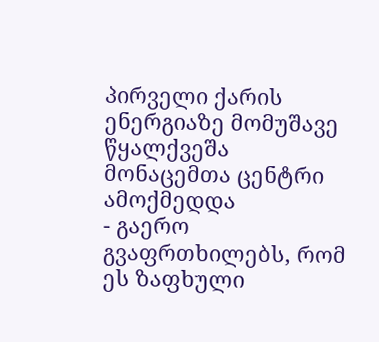პირველი ქარის ენერგიაზე მომუშავე წყალქვეშა მონაცემთა ცენტრი ამოქმედდა
- გაერო გვაფრთხილებს, რომ ეს ზაფხული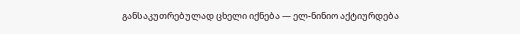განსაკუთრებულად ცხელი იქნება — ელ-ნინიო აქტიურდება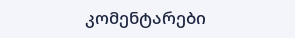კომენტარები